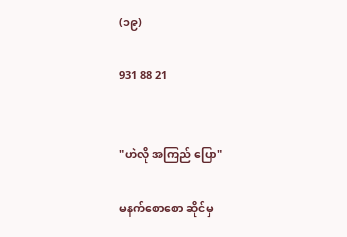(၁၉)

931 88 21


"ဟဲလို အကြည် ပြော"

မနက်စောစော ဆိုင်မှ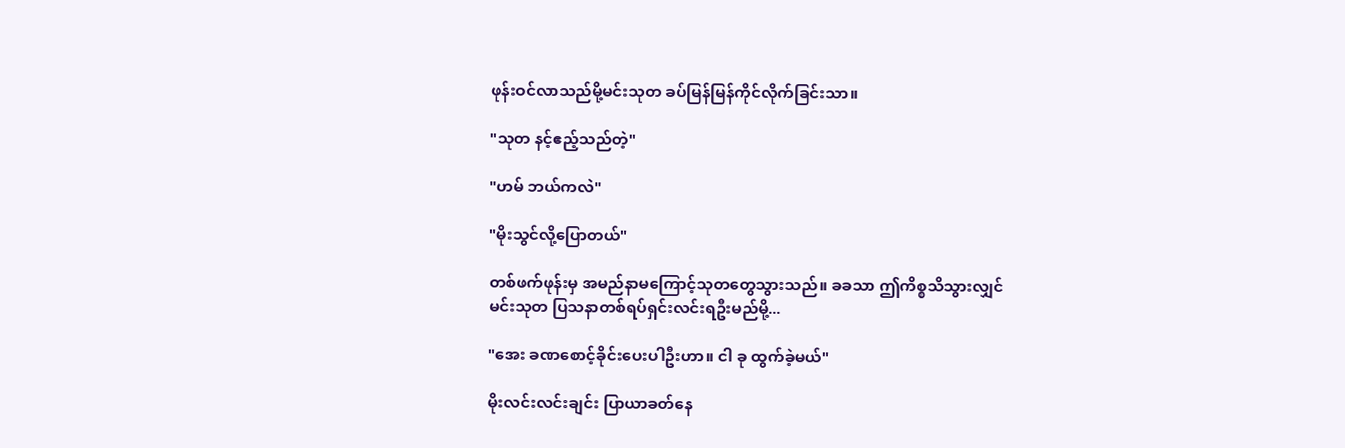ဖုန်းဝင်လာသည်မို့မင်းသုတ ခပ်မြန်မြန်ကိုင်လိုက်ခြင်းသာ။

"သုတ နင့်ဧည့်သည်တဲ့"

"ဟမ် ဘယ်ကလဲ"

"မိုးသွင်လို့ပြောတယ်"

တစ်ဖက်ဖုန်းမှ အမည်နာမကြောင့်သုတတွေသွားသည်။ ခခသာ ဤကိစ္စသိသွားလျှင် မင်းသုတ ပြသနာတစ်ရပ်ရှင်းလင်းရဦးမည်မို့...

"အေး ခဏစောင့်ခိုင်းပေးပါဦးဟာ။ ငါ ခု ထွက်ခဲ့မယ်"

မိုးလင်းလင်းချင်း ပြာယာခတ်နေ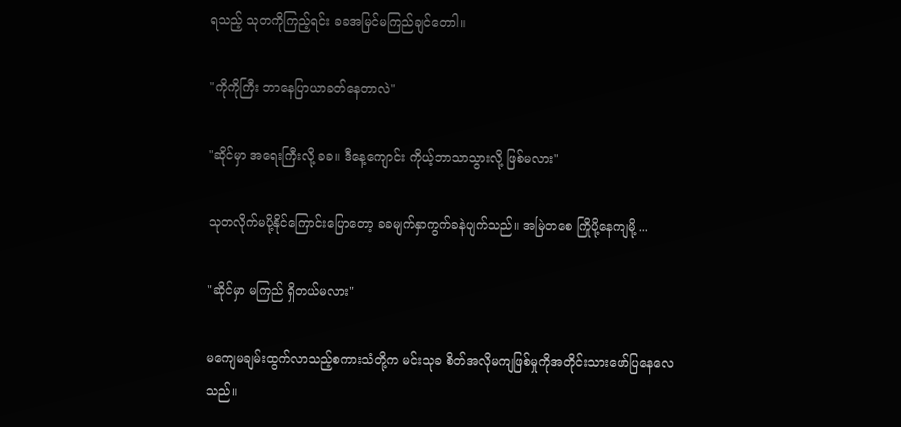ရသည့် သုတကိုကြည့်ရင်း ခခအမြင်မကြည်ချင်တောါ။

"ကိုကိုကြီး ဘာနေပြာယာခတ်နေတာလဲ"

"ဆိုင်မှာ အရေးကြီးလို့ ခခ။ ဒီနေ့ကျောင်း ကိုယ့်ဘာသာသွားလို့ ဖြစ်မလား"

သုတလိုက်မပို့နိုင်ကြောင်းပြောတော့ ခခမျက်နှာကွက်ခနဲပျက်သည်။ အမြဲတစေ ကြိုပို့နေကျမို့ ...

"ဆိုင်မှာ မကြည် ရှိတယ်မလား"

မကျေမချမ်းထွက်လာသည့်စကားသံတို့က မင်းသုခ စိတ်အလိုမကျဖြစ်မှုကိုအတိုင်းသားဖော်ပြနေလေသည်။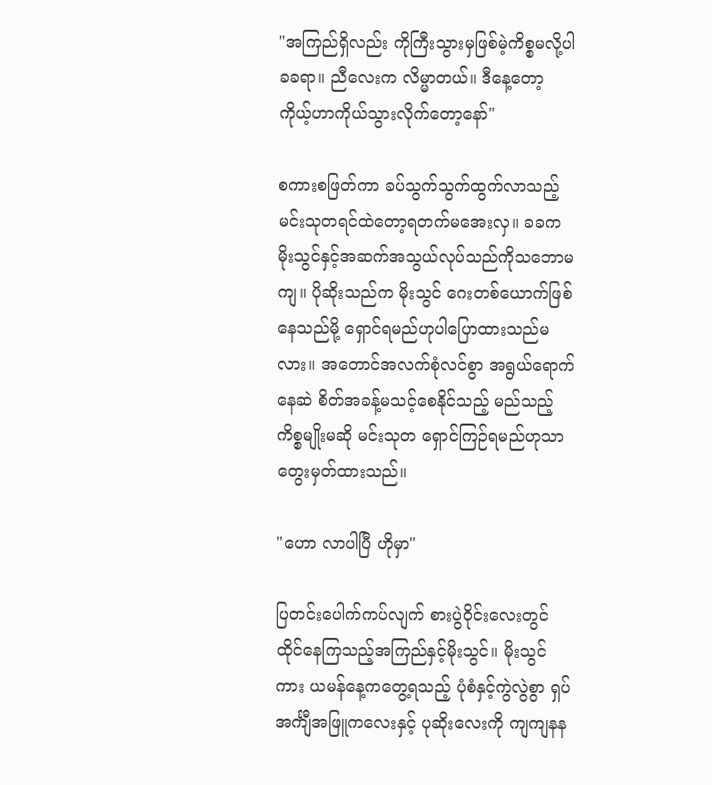"အကြည်ရှိလည်း ကိုကြီးသွားမှဖြစ်မဲ့ကိစ္စမလို့ပါ ခခရာ။ ညီလေးက လိမ္မာတယ်။ ဒီနေ့တော့ ကိုယ့်ဟာကိုယ်သွားလိုက်တော့နော်"

စကားစဖြတ်ကာ ခပ်သွက်သွက်ထွက်လာသည့် မင်းသုတရင်ထဲတော့ရတက်မအေးလှ။ ခခက မိုးသွင်နှင့်အဆက်အသွယ်လုပ်သည်ကိုသဘောမကျ။ ပိုဆိုးသည်က မိုးသွင် ဂေးတစ်ယောက်ဖြစ်နေသည်မို့ ရှောင်ရမည်ဟုပါပြောထားသည်မလား။ အတောင်အလက်စုံလင်စွာ အရွယ်ရောက်နေဆဲ စိတ်အခန့်မသင့်စေနိုင်သည့် မည်သည့်ကိစ္စမျိုးမဆို မင်းသုတ ရှောင်ကြဉ်ရမည်ဟုသာ တွေးမှတ်ထားသည်။

"ဟော လာပါပြီ ဟိုမှာ"

ပြတင်းပေါက်ကပ်လျက် စားပွဲဝိုင်းလေးတွင် ထိုင်နေကြသည့်အကြည်နှင့်မိုးသွင်။ မိုးသွင်ကား ယမန်နေ့ကတွေ့ရသည့် ပုံစံနှင့်ကွဲလွဲစွာ ရှပ်အင်္ကျီအဖြူကလေးနှင့် ပုဆိုးလေးကို ကျကျနန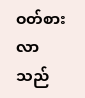ဝတ်စားလာသည်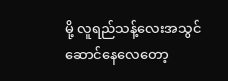မို့ လူရည်သန့်လေးအသွင်ဆောင်နေလေတော့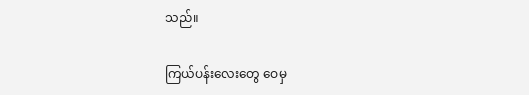သည်။

ကြယ်ပန်းလေးတွေ ဝေမှ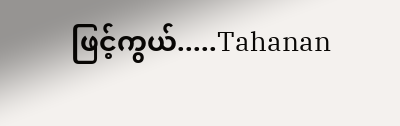ဖြင့်ကွယ်.....Tahanan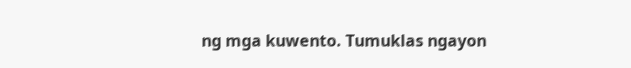ng mga kuwento. Tumuklas ngayon